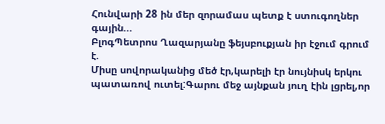Հունվարի 28 ին մեր զորամաս պետք է ստուգողներ գային...
ԲլոգՊետրոս Ղազարյանը ֆեյսբուքյան իր էջում գրում է.
Միսը սովորականից մեծ էր,կարելի էր նույնիսկ երկու պատառով ուտել:Գարու մեջ այնքան յուղ էին լցրել,որ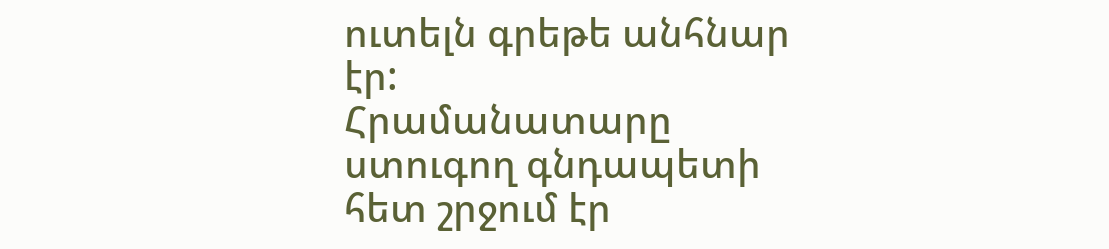ուտելն գրեթե անհնար էր:
Հրամանատարը ստուգող գնդապետի հետ շրջում էր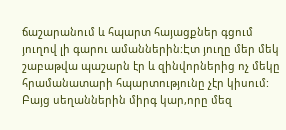ճաշարանում և հպարտ հայացքներ գցում յուղով լի գարու ամաններին:Էտ յուղը մեր մեկ շաբաթվա պաշարն էր և զինվորներից ոչ մեկը հրամանատարի հպարտությունը չէր կիսում:
Բայց սեղաններին միրգ կար,որը մեզ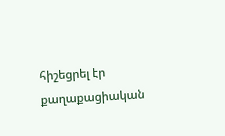հիշեցրել էր քաղաքացիական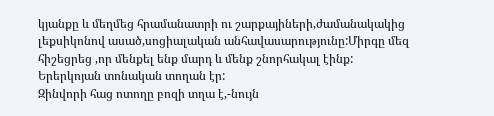կյանքը և մեղմեց հրամանատրի ու շարքայիների,ժամանակակից լեքսիկոնով ասած,սոցիալական անհավասարությունը:Միրգը մեզ հիշեցրեց ,որ մենքել ենք մարդ և մենք շնորհակալ էինք:
Երերկոյան տոնական տողան էր:
Զինվորի հաց ոտողը բոզի տղա է,-նույն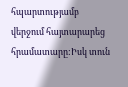հպարտությամբ վերջում հայտարարեց հրամատարը:Իսկ տուն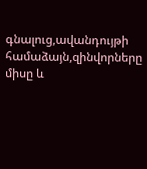գնալուց,ավանդույթի համաձայն,զինվորները միսը և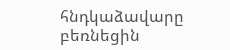հնդկաձավարը բեռնեցին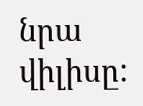նրա վիլիսը: